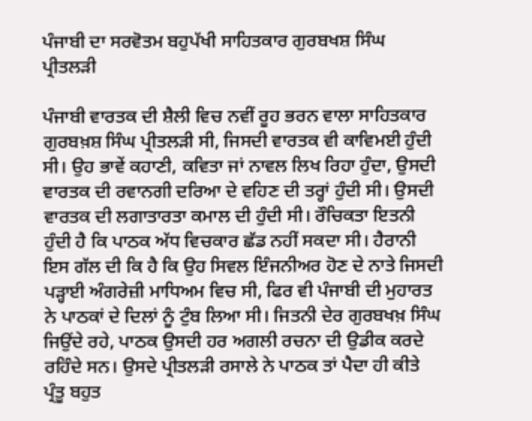ਪੰਜਾਬੀ ਦਾ ਸਰਵੋਤਮ ਬਹੁਪੱਖੀ ਸਾਹਿਤਕਾਰ ਗੁਰਬਖਸ਼ ਸਿੰਘ ਪ੍ਰੀਤਲੜੀ

ਪੰਜਾਬੀ ਵਾਰਤਕ ਦੀ ਸ਼ੈਲੀ ਵਿਚ ਨਵੀਂ ਰੂਹ ਭਰਨ ਵਾਲਾ ਸਾਹਿਤਕਾਰ ਗੁਰਬਖ਼ਸ਼ ਸਿੰਘ ਪ੍ਰੀਤਲੜੀ ਸੀ, ਜਿਸਦੀ ਵਾਰਤਕ ਵੀ ਕਾਵਿਮਈ ਹੁੰਦੀ ਸੀ। ਉਹ ਭਾਵੇਂ ਕਹਾਣੀ, ਕਵਿਤਾ ਜਾਂ ਨਾਵਲ ਲਿਖ ਰਿਹਾ ਹੁੰਦਾ, ਉਸਦੀ ਵਾਰਤਕ ਦੀ ਰਵਾਨਗੀ ਦਰਿਆ ਦੇ ਵਹਿਣ ਦੀ ਤਰ੍ਹਾਂ ਹੁੰਦੀ ਸੀ। ਉਸਦੀ ਵਾਰਤਕ ਦੀ ਲਗਾਤਾਰਤਾ ਕਮਾਲ ਦੀ ਹੁੰਦੀ ਸੀ। ਰੌਚਿਕਤਾ ਇਤਨੀ ਹੁੰਦੀ ਹੈ ਕਿ ਪਾਠਕ ਅੱਧ ਵਿਚਕਾਰ ਛੱਡ ਨਹੀਂ ਸਕਦਾ ਸੀ। ਹੈਰਾਨੀ ਇਸ ਗੱਲ ਦੀ ਕਿ ਹੈ ਕਿ ਉਹ ਸਿਵਲ ਇੰਜਨੀਅਰ ਹੋਣ ਦੇ ਨਾਤੇ ਜਿਸਦੀ ਪੜ੍ਹਾਈ ਅੰਗਰੇਜ਼ੀ ਮਾਧਿਅਮ ਵਿਚ ਸੀ, ਫਿਰ ਵੀ ਪੰਜਾਬੀ ਦੀ ਮੁਹਾਰਤ ਨੇ ਪਾਠਕਾਂ ਦੇ ਦਿਲਾਂ ਨੂੰ ਟੁੰਬ ਲਿਆ ਸੀ। ਜਿਤਨੀ ਦੇਰ ਗੁਰਬਖਖ਼ ਸਿੰਘ ਜਿਉਂਦੇ ਰਹੇ, ਪਾਠਕ ਉਸਦੀ ਹਰ ਅਗਲੀ ਰਚਨਾ ਦੀ ਉਡੀਕ ਕਰਦੇ ਰਹਿੰਦੇ ਸਨ। ਉਸਦੇ ਪ੍ਰੀਤਲੜੀ ਰਸਾਲੇ ਨੇ ਪਾਠਕ ਤਾਂ ਪੈਦਾ ਹੀ ਕੀਤੇ ਪ੍ਰੰਤੂ ਬਹੁਤ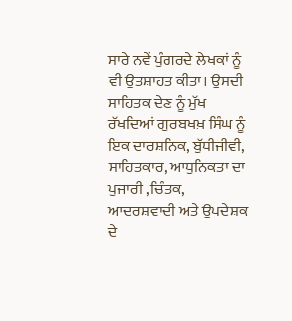ਸਾਰੇ ਨਵੇਂ ਪੁੰਗਰਦੇ ਲੇਖਕਾਂ ਨੂੰ ਵੀ ਉਤਸ਼ਾਹਤ ਕੀਤਾ। ਉਸਦੀ ਸਾਹਿਤਕ ਦੇਣ ਨੂੰ ਮੁੱਖ ਰੱਖਦਿਆਂ ਗੁਰਬਖਖ਼ ਸਿੰਘ ਨੂੰ ਇਕ ਦਾਰਸ਼ਨਿਕ, ਬੁੱਧੀਜੀਵੀ, ਸਾਹਿਤਕਾਰ, ਆਧੁਨਿਕਤਾ ਦਾ ਪੁਜਾਰੀ ,ਚਿੰਤਕ, ਆਦਰਸ਼ਵਾਦੀ ਅਤੇ ਉਪਦੇਸ਼ਕ ਦੇ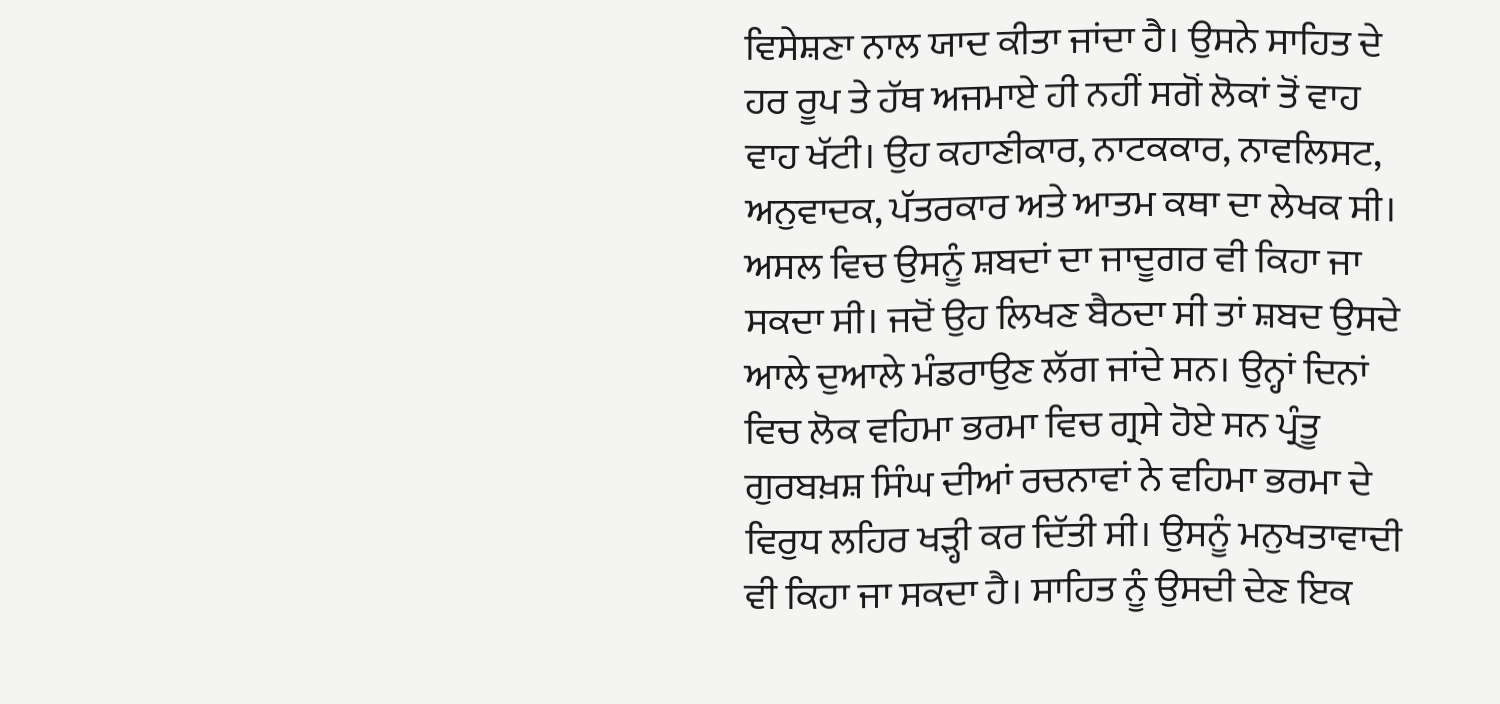ਵਿਸੇਸ਼ਣਾ ਨਾਲ ਯਾਦ ਕੀਤਾ ਜਾਂਦਾ ਹੈ। ਉਸਨੇ ਸਾਹਿਤ ਦੇ ਹਰ ਰੂਪ ਤੇ ਹੱਥ ਅਜਮਾਏ ਹੀ ਨਹੀਂ ਸਗੋਂ ਲੋਕਾਂ ਤੋਂ ਵਾਹ ਵਾਹ ਖੱਟੀ। ਉਹ ਕਹਾਣੀਕਾਰ, ਨਾਟਕਕਾਰ, ਨਾਵਲਿਸਟ, ਅਨੁਵਾਦਕ, ਪੱਤਰਕਾਰ ਅਤੇ ਆਤਮ ਕਥਾ ਦਾ ਲੇਖਕ ਸੀ। ਅਸਲ ਵਿਚ ਉਸਨੂੰ ਸ਼ਬਦਾਂ ਦਾ ਜਾਦੂਗਰ ਵੀ ਕਿਹਾ ਜਾ ਸਕਦਾ ਸੀ। ਜਦੋਂ ਉਹ ਲਿਖਣ ਬੈਠਦਾ ਸੀ ਤਾਂ ਸ਼ਬਦ ਉਸਦੇ ਆਲੇ ਦੁਆਲੇ ਮੰਡਰਾਉਣ ਲੱਗ ਜਾਂਦੇ ਸਨ। ਉਨ੍ਹਾਂ ਦਿਨਾਂ ਵਿਚ ਲੋਕ ਵਹਿਮਾ ਭਰਮਾ ਵਿਚ ਗ੍ਰਸੇ ਹੋਏ ਸਨ ਪ੍ਰੰਤੂ ਗੁਰਬਖ਼ਸ਼ ਸਿੰਘ ਦੀਆਂ ਰਚਨਾਵਾਂ ਨੇ ਵਹਿਮਾ ਭਰਮਾ ਦੇ ਵਿਰੁਧ ਲਹਿਰ ਖੜ੍ਹੀ ਕਰ ਦਿੱਤੀ ਸੀ। ਉਸਨੂੰ ਮਨੁਖਤਾਵਾਦੀ ਵੀ ਕਿਹਾ ਜਾ ਸਕਦਾ ਹੈ। ਸਾਹਿਤ ਨੂੰ ਉਸਦੀ ਦੇਣ ਇਕ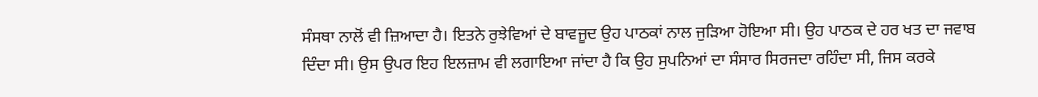ਸੰਸਥਾ ਨਾਲੋਂ ਵੀ ਜ਼ਿਆਦਾ ਹੈ। ਇਤਨੇ ਰੁਝੇਵਿਆਂ ਦੇ ਬਾਵਜੂਦ ਉਹ ਪਾਠਕਾਂ ਨਾਲ ਜੁੜਿਆ ਹੋਇਆ ਸੀ। ਉਹ ਪਾਠਕ ਦੇ ਹਰ ਖਤ ਦਾ ਜਵਾਬ ਦਿੰਦਾ ਸੀ। ਉਸ ਉਪਰ ਇਹ ਇਲਜ਼ਾਮ ਵੀ ਲਗਾਇਆ ਜਾਂਦਾ ਹੈ ਕਿ ਉਹ ਸੁਪਨਿਆਂ ਦਾ ਸੰਸਾਰ ਸਿਰਜਦਾ ਰਹਿੰਦਾ ਸੀ, ਜਿਸ ਕਰਕੇ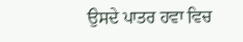ਉਸਦੇ ਪਾਤਰ ਹਵਾ ਵਿਚ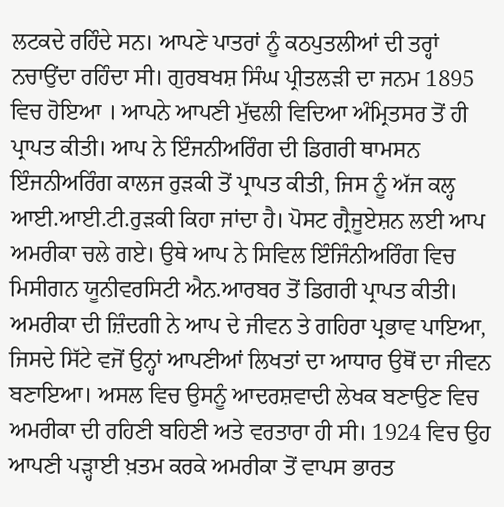ਲਟਕਦੇ ਰਹਿੰਦੇ ਸਨ। ਆਪਣੇ ਪਾਤਰਾਂ ਨੂੰ ਕਠਪੁਤਲੀਆਂ ਦੀ ਤਰ੍ਹਾਂ ਨਚਾਉਂਦਾ ਰਹਿੰਦਾ ਸੀ। ਗੁਰਬਖਸ਼ ਸਿੰਘ ਪ੍ਰੀਤਲੜੀ ਦਾ ਜਨਮ 1895 ਵਿਚ ਹੋਇਆ । ਆਪਨੇ ਆਪਣੀ ਮੁੱਢਲੀ ਵਿਦਿਆ ਅੰਮ੍ਰਿਤਸਰ ਤੋਂ ਹੀ ਪ੍ਰਾਪਤ ਕੀਤੀ। ਆਪ ਨੇ ਇੰਜਨੀਅਰਿੰਗ ਦੀ ਡਿਗਰੀ ਥਾਮਸਨ ਇੰਜਨੀਅਰਿੰਗ ਕਾਲਜ ਰੁੜਕੀ ਤੋਂ ਪ੍ਰਾਪਤ ਕੀਤੀ, ਜਿਸ ਨੂੰ ਅੱਜ ਕਲ੍ਹ ਆਈ.ਆਈ.ਟੀ.ਰੁੜਕੀ ਕਿਹਾ ਜਾਂਦਾ ਹੈ। ਪੋਸਟ ਗ੍ਰੈਜੂਏਸ਼ਨ ਲਈ ਆਪ ਅਮਰੀਕਾ ਚਲੇ ਗਏ। ਉਥੇ ਆਪ ਨੇ ਸਿਵਿਲ ਇੰਜਿੰਨੀਅਰਿੰਗ ਵਿਚ ਮਿਸੀਗਨ ਯੂਨੀਵਰਸਿਟੀ ਐਨ.ਆਰਬਰ ਤੋਂ ਡਿਗਰੀ ਪ੍ਰਾਪਤ ਕੀਤੀ। ਅਮਰੀਕਾ ਦੀ ਜ਼ਿੰਦਗੀ ਨੇ ਆਪ ਦੇ ਜੀਵਨ ਤੇ ਗਹਿਰਾ ਪ੍ਰਭਾਵ ਪਾਇਆ, ਜਿਸਦੇ ਸਿੱਟੇ ਵਜੋਂ ਉਨ੍ਹਾਂ ਆਪਣੀਆਂ ਲਿਖਤਾਂ ਦਾ ਆਧਾਰ ਉਥੋਂ ਦਾ ਜੀਵਨ ਬਣਾਇਆ। ਅਸਲ ਵਿਚ ਉਸਨੂੰ ਆਦਰਸ਼ਵਾਦੀ ਲੇਖਕ ਬਣਾਉਣ ਵਿਚ ਅਮਰੀਕਾ ਦੀ ਰਹਿਣੀ ਬਹਿਣੀ ਅਤੇ ਵਰਤਾਰਾ ਹੀ ਸੀ। 1924 ਵਿਚ ਉਹ ਆਪਣੀ ਪੜ੍ਹਾਈ ਖ਼ਤਮ ਕਰਕੇ ਅਮਰੀਕਾ ਤੋਂ ਵਾਪਸ ਭਾਰਤ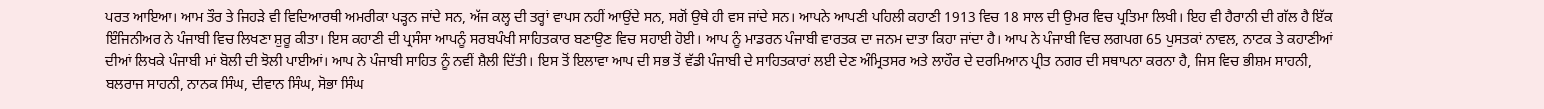ਪਰਤ ਆਇਆ। ਆਮ ਤੌਰ ਤੇ ਜਿਹੜੇ ਵੀ ਵਿਦਿਆਰਥੀ ਅਮਰੀਕਾ ਪੜ੍ਹਨ ਜਾਂਦੇ ਸਨ, ਅੱਜ ਕਲ੍ਹ ਦੀ ਤਰ੍ਹਾਂ ਵਾਪਸ ਨਹੀਂ ਆਉਂਦੇ ਸਨ, ਸਗੋਂ ਉਥੇ ਹੀ ਵਸ ਜਾਂਦੇ ਸਨ। ਆਪਨੇ ਆਪਣੀ ਪਹਿਲੀ ਕਹਾਣੀ 1913 ਵਿਚ 18 ਸਾਲ ਦੀ ਉਮਰ ਵਿਚ ਪ੍ਰਤਿਮਾ ਲਿਖੀ। ਇਹ ਵੀ ਹੈਰਾਨੀ ਦੀ ਗੱਲ ਹੈ ਇੱਕ ਇੰਜਿਨੀਅਰ ਨੇ ਪੰਜਾਬੀ ਵਿਚ ਲਿਖਣਾ ਸ਼ੁਰੂ ਕੀਤਾ। ਇਸ ਕਹਾਣੀ ਦੀ ਪ੍ਰਸੰਸਾ ਆਪਨੂੰ ਸਰਬਪੰਖੀ ਸਾਹਿਤਕਾਰ ਬਣਾਉਣ ਵਿਚ ਸਹਾਈ ਹੋਈ। ਆਪ ਨੂੰ ਮਾਡਰਨ ਪੰਜਾਬੀ ਵਾਰਤਕ ਦਾ ਜਨਮ ਦਾਤਾ ਕਿਹਾ ਜਾਂਦਾ ਹੈ। ਆਪ ਨੇ ਪੰਜਾਬੀ ਵਿਚ ਲਗਪਗ 65 ਪੁਸਤਕਾਂ ਨਾਵਲ, ਨਾਟਕ ਤੇ ਕਹਾਣੀਆਂ ਦੀਆਂ ਲਿਖਕੇ ਪੰਜਾਬੀ ਮਾਂ ਬੋਲੀ ਦੀ ਝੋਲੀ ਪਾਈਆਂ। ਆਪ ਨੇ ਪੰਜਾਬੀ ਸਾਹਿਤ ਨੂੰ ਨਵੀਂ ਸ਼ੈਲੀ ਦਿੱਤੀ। ਇਸ ਤੋਂ ਇਲਾਵਾ ਆਪ ਦੀ ਸਭ ਤੋਂ ਵੱਡੀ ਪੰਜਾਬੀ ਦੇ ਸਾਹਿਤਕਾਰਾਂ ਲਈ ਦੇਣ ਅੰਮ੍ਰਿਤਸਰ ਅਤੇ ਲਾਹੌਰ ਦੇ ਦਰਮਿਆਨ ਪ੍ਰੀਤ ਨਗਰ ਦੀ ਸਥਾਪਨਾ ਕਰਨਾ ਹੈ, ਜਿਸ ਵਿਚ ਭੀਸ਼ਮ ਸਾਹਨੀ, ਬਲਰਾਜ ਸਾਹਨੀ, ਨਾਨਕ ਸਿੰਘ, ਦੀਵਾਨ ਸਿੰਘ, ਸੋਭਾ ਸਿੰਘ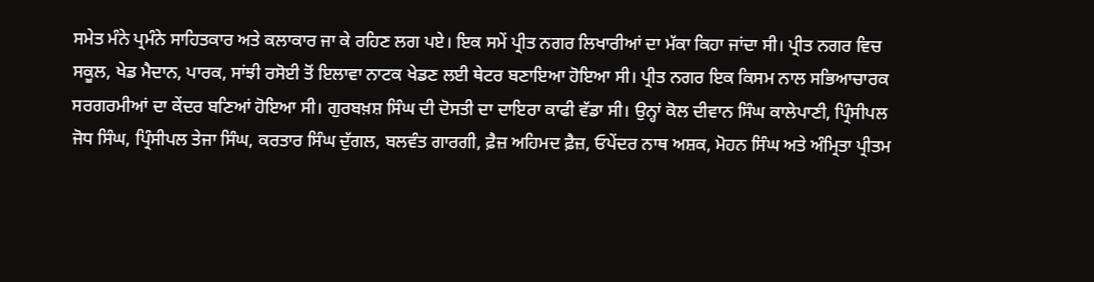ਸਮੇਤ ਮੰਨੇ ਪ੍ਰਮੰਨੇ ਸਾਹਿਤਕਾਰ ਅਤੇ ਕਲਾਕਾਰ ਜਾ ਕੇ ਰਹਿਣ ਲਗ ਪਏ। ਇਕ ਸਮੇਂ ਪ੍ਰੀਤ ਨਗਰ ਲਿਖਾਰੀਆਂ ਦਾ ਮੱਕਾ ਕਿਹਾ ਜਾਂਦਾ ਸੀ। ਪ੍ਰੀਤ ਨਗਰ ਵਿਚ ਸਕੂਲ, ਖੇਡ ਮੈਦਾਨ, ਪਾਰਕ, ਸਾਂਝੀ ਰਸੋਈ ਤੋਂ ਇਲਾਵਾ ਨਾਟਕ ਖੇਡਣ ਲਈ ਥੇਟਰ ਬਣਾਇਆ ਹੋਇਆ ਸੀ। ਪ੍ਰੀਤ ਨਗਰ ਇਕ ਕਿਸਮ ਨਾਲ ਸਭਿਆਚਾਰਕ ਸਰਗਰਮੀਆਂ ਦਾ ਕੇਂਦਰ ਬਣਿਆਂ ਹੋਇਆ ਸੀ। ਗੁਰਬਖ਼ਸ਼ ਸਿੰਘ ਦੀ ਦੋਸਤੀ ਦਾ ਦਾਇਰਾ ਕਾਫੀ ਵੱਡਾ ਸੀ। ਉਨ੍ਹਾਂ ਕੋਲ ਦੀਵਾਨ ਸਿੰਘ ਕਾਲੇਪਾਣੀ, ਪ੍ਰਿੰਸੀਪਲ ਜੋਧ ਸਿੰਘ, ਪ੍ਰਿੰਸੀਪਲ ਤੇਜਾ ਸਿੰਘ, ਕਰਤਾਰ ਸਿੰਘ ਦੁੱਗਲ, ਬਲਵੰਤ ਗਾਰਗੀ, ਫ਼ੈਜ਼ ਅਹਿਮਦ ਫ਼ੈਜ਼, ਓਪੇਂਦਰ ਨਾਥ ਅਸ਼ਕ, ਮੋਹਨ ਸਿੰਘ ਅਤੇ ਅੰਮ੍ਰਿਤਾ ਪ੍ਰੀਤਮ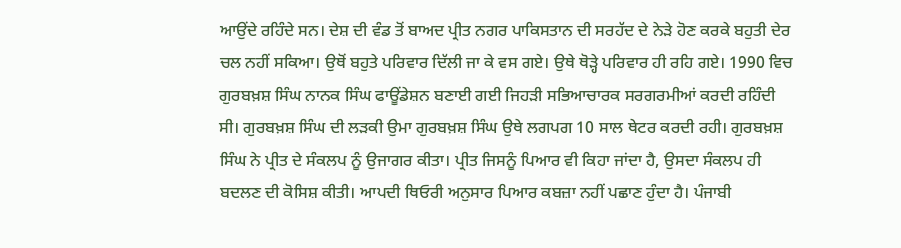ਆਉਂਦੇ ਰਹਿੰਦੇ ਸਨ। ਦੇਸ਼ ਦੀ ਵੰਡ ਤੋਂ ਬਾਅਦ ਪ੍ਰੀਤ ਨਗਰ ਪਾਕਿਸਤਾਨ ਦੀ ਸਰਹੱਦ ਦੇ ਨੇੜੇ ਹੋਣ ਕਰਕੇ ਬਹੁਤੀ ਦੇਰ ਚਲ ਨਹੀਂ ਸਕਿਆ। ਉਥੋਂ ਬਹੁਤੇ ਪਰਿਵਾਰ ਦਿੱਲੀ ਜਾ ਕੇ ਵਸ ਗਏ। ਉਥੇ ਥੋੜ੍ਹੇ ਪਰਿਵਾਰ ਹੀ ਰਹਿ ਗਏ। 1990 ਵਿਚ ਗੁਰਬਖ਼ਸ਼ ਸਿੰਘ ਨਾਨਕ ਸਿੰਘ ਫਾਊਂਡੇਸ਼ਨ ਬਣਾਈ ਗਈ ਜਿਹੜੀ ਸਭਿਆਚਾਰਕ ਸਰਗਰਮੀਆਂ ਕਰਦੀ ਰਹਿੰਦੀ ਸੀ। ਗੁਰਬਖ਼ਸ਼ ਸਿੰਘ ਦੀ ਲੜਕੀ ਉਮਾ ਗੁਰਬਖ਼ਸ਼ ਸਿੰਘ ਉਥੇ ਲਗਪਗ 10 ਸਾਲ ਥੇਟਰ ਕਰਦੀ ਰਹੀ। ਗੁਰਬਖ਼ਸ਼ ਸਿੰਘ ਨੇ ਪ੍ਰੀਤ ਦੇ ਸੰਕਲਪ ਨੂੰ ਉਜਾਗਰ ਕੀਤਾ। ਪ੍ਰੀਤ ਜਿਸਨੂੰ ਪਿਆਰ ਵੀ ਕਿਹਾ ਜਾਂਦਾ ਹੈ, ਉਸਦਾ ਸੰਕਲਪ ਹੀ ਬਦਲਣ ਦੀ ਕੋਸਿਸ਼ ਕੀਤੀ। ਆਪਦੀ ਥਿਓਰੀ ਅਨੁਸਾਰ ਪਿਆਰ ਕਬਜ਼ਾ ਨਹੀਂ ਪਛਾਣ ਹੁੰਦਾ ਹੈ। ਪੰਜਾਬੀ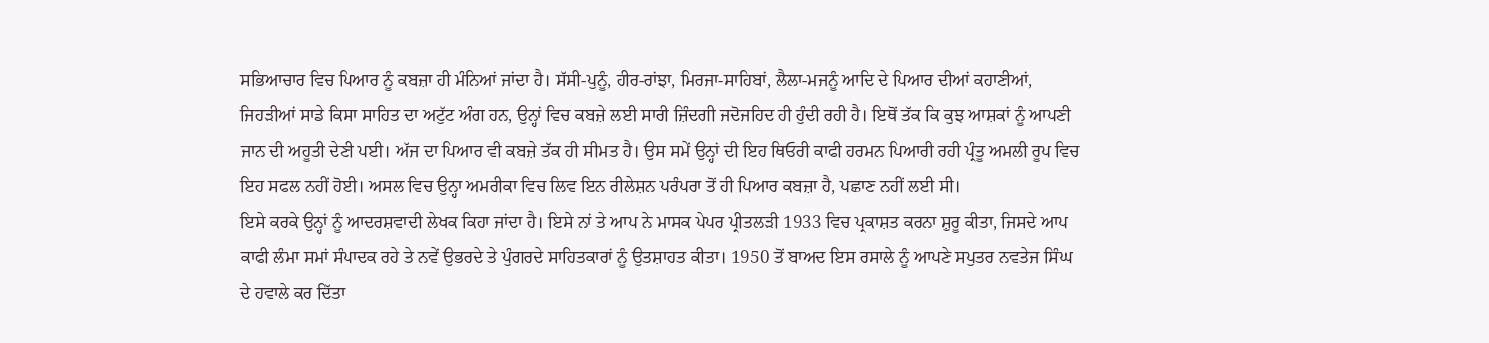ਸਭਿਆਚਾਰ ਵਿਚ ਪਿਆਰ ਨੂੰ ਕਬਜ਼ਾ ਹੀ ਮੰਨਿਆਂ ਜਾਂਦਾ ਹੈ। ਸੱਸੀ-ਪੁਨੂੰ, ਹੀਰ-ਰਾਂਝਾ, ਮਿਰਜਾ-ਸਾਹਿਬਾਂ, ਲੈਲਾ-ਮਜਨੂੰ ਆਦਿ ਦੇ ਪਿਆਰ ਦੀਆਂ ਕਹਾਣੀਆਂ, ਜਿਹੜੀਆਂ ਸਾਡੇ ਕਿਸਾ ਸਾਹਿਤ ਦਾ ਅਟੁੱਟ ਅੰਗ ਹਨ, ਉਨ੍ਹਾਂ ਵਿਚ ਕਬਜ਼ੇ ਲਈ ਸਾਰੀ ਜ਼ਿੰਦਗੀ ਜਦੋਜਹਿਦ ਹੀ ਹੁੰਦੀ ਰਹੀ ਹੈ। ਇਥੋਂ ਤੱਕ ਕਿ ਕੁਝ ਆਸ਼ਕਾਂ ਨੂੰ ਆਪਣੀ ਜਾਨ ਦੀ ਅਹੂਤੀ ਦੇਣੀ ਪਈ। ਅੱਜ ਦਾ ਪਿਆਰ ਵੀ ਕਬਜ਼ੇ ਤੱਕ ਹੀ ਸੀਮਤ ਹੈ। ਉਸ ਸਮੇਂ ਉਨ੍ਹਾਂ ਦੀ ਇਹ ਥਿਓਰੀ ਕਾਫੀ ਹਰਮਨ ਪਿਆਰੀ ਰਹੀ ਪ੍ਰੰਤੂ ਅਮਲੀ ਰੂਪ ਵਿਚ ਇਹ ਸਫਲ ਨਹੀਂ ਹੋਈ। ਅਸਲ ਵਿਚ ਉਨ੍ਹਾ ਅਮਰੀਕਾ ਵਿਚ ਲਿਵ ਇਨ ਰੀਲੇਸ਼ਨ ਪਰੰਪਰਾ ਤੋਂ ਹੀ ਪਿਆਰ ਕਬਜ਼ਾ ਹੈ, ਪਛਾਣ ਨਹੀਂ ਲਈ ਸੀ।
ਇਸੇ ਕਰਕੇ ਉਨ੍ਹਾਂ ਨੂੰ ਆਦਰਸ਼ਵਾਦੀ ਲੇਖਕ ਕਿਹਾ ਜਾਂਦਾ ਹੈ। ਇਸੇ ਨਾਂ ਤੇ ਆਪ ਨੇ ਮਾਸਕ ਪੇਪਰ ਪ੍ਰੀਤਲੜੀ 1933 ਵਿਚ ਪ੍ਰਕਾਸ਼ਤ ਕਰਨਾ ਸ਼ੁਰੂ ਕੀਤਾ, ਜਿਸਦੇ ਆਪ ਕਾਫੀ ਲੰਮਾ ਸਮਾਂ ਸੰਪਾਦਕ ਰਹੇ ਤੇ ਨਵੇਂ ਉਭਰਦੇ ਤੇ ਪੁੰਗਰਦੇ ਸਾਹਿਤਕਾਰਾਂ ਨੂੰ ਉਤਸ਼ਾਹਤ ਕੀਤਾ। 1950 ਤੋਂ ਬਾਅਦ ਇਸ ਰਸਾਲੇ ਨੂੰ ਆਪਣੇ ਸਪੁਤਰ ਨਵਤੇਜ ਸਿੰਘ ਦੇ ਹਵਾਲੇ ਕਰ ਦਿੱਤਾ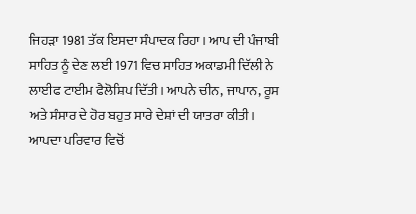ਜਿਹੜਾ 1981 ਤੱਕ ਇਸਦਾ ਸੰਪਾਦਕ ਰਿਹਾ। ਆਪ ਦੀ ਪੰਜਾਬੀ ਸਾਹਿਤ ਨੂੰ ਦੇਣ ਲਈ 1971 ਵਿਚ ਸਾਹਿਤ ਅਕਾਡਮੀ ਦਿੱਲੀ ਨੇ ਲਾਈਫ ਟਾਈਮ ਫੈਲੋਸ਼ਿਪ ਦਿੱਤੀ। ਆਪਨੇ ਚੀਨ, ਜਾਪਾਨ, ਰੂਸ ਅਤੇ ਸੰਸਾਰ ਦੇ ਹੋਰ ਬਹੁਤ ਸਾਰੇ ਦੇਸ਼ਾਂ ਦੀ ਯਾਤਰਾ ਕੀਤੀ। ਆਪਦਾ ਪਰਿਵਾਰ ਵਿਚੋਂ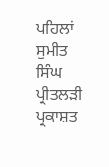ਪਹਿਲਾਂ ਸੁਮੀਤ ਸਿੰਘ ਪ੍ਰੀਤਲੜੀ ਪ੍ਰਕਾਸ਼ਤ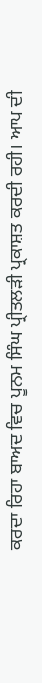ਕਰਦਾ ਰਿਹਾ ਬਾਅਦ ਵਿਚ ਪੂਨਮ ਸਿੰਘ ਪ੍ਰੀਤਲੜੀ ਪ੍ਰਕਾਸ਼ਤ ਕਰਦੀ ਰਹੀ। ਆਪ ਦੀ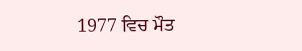1977 ਵਿਚ ਮੌਤ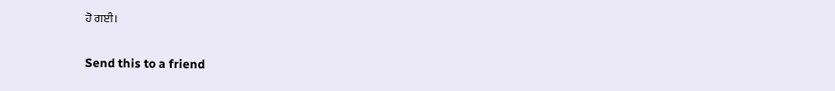ਹੋ ਗਈ।

Send this to a friend